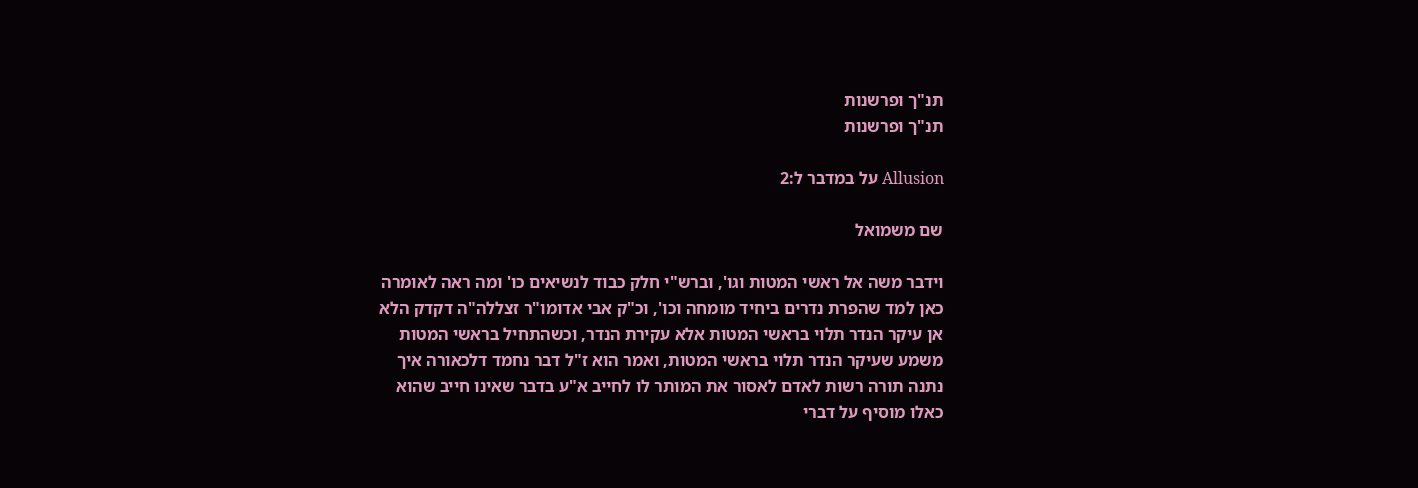תנ"ך ופרשנות
תנ"ך ופרשנות

Allusion על במדבר ל:2

שם משמואל

וידבר משה אל ראשי המטות וגו', וברש"י חלק כבוד לנשיאים כו' ומה ראה לאומרה כאן למד שהפרת נדרים ביחיד מומחה וכו', וכ"ק אבי אדומו"ר זצללה"ה דקדק הלא אן עיקר הנדר תלוי בראשי המטות אלא עקירת הנדר, וכשהתחיל בראשי המטות משמע שעיקר הנדר תלוי בראשי המטות, ואמר הוא ז"ל דבר נחמד דלכאורה איך נתנה תורה רשות לאדם לאסור את המותר לו לחייב א"ע בדבר שאינו חייב שהוא כאלו מוסיף על דברי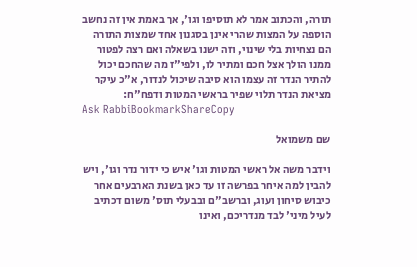תורה, והכתוב אמר לא תוסיפו וגו', אך באמת אין זה נחשב הוספה על המצות שהרי אינן בסגנון אחד שמצות התורה הם נצחיות בלי שינוי, וזה ישנו בשאלה ואם רצה לפטור ממנו הולך אצל חכם ומתיר לו, ולפי"ז מה שהחכם יכול להתיר הנדר זה עצמו הוא סיבה שיכול לנדור, א"כ עיקר מציאת הנדר תלוי שפיר בראשי המטות ודפח"ח:
Ask RabbiBookmarkShareCopy

שם משמואל

וידבר משה אל ראשי המטות וגו' איש כי ידור נדר וגו', ויש להבין למה איחר בפרשה זו עד כאן בשנת הארבעים אחר כיבוש סיחון ועוג, וברשב"ם ובבעלי תוס' משום דכתיב לעיל מיני' לבד מנדריכם, ואינו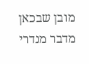מובן שבכאן מדבר מנדרי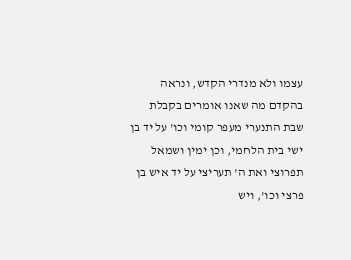עצמו ולא מנדרי הקדש, ונראה בהקדם מה שאנו אומרים בקבלת שבת התנערי מעפר קומי וכו' על יד בן ישי בית הלחמי, וכן ימין ושמאל תפרוצי ואת ה' תעריצי על יד איש בן פרצי וכו', ויש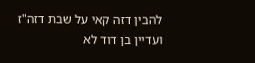להבין דזה קאי על שבת דזה"ז ועדיין בן דוד לא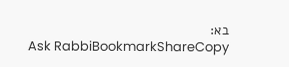בא:
Ask RabbiBookmarkShareCopy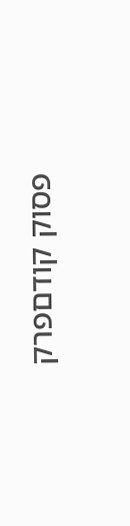פסוק קודםפרק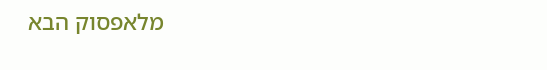מלאפסוק הבא